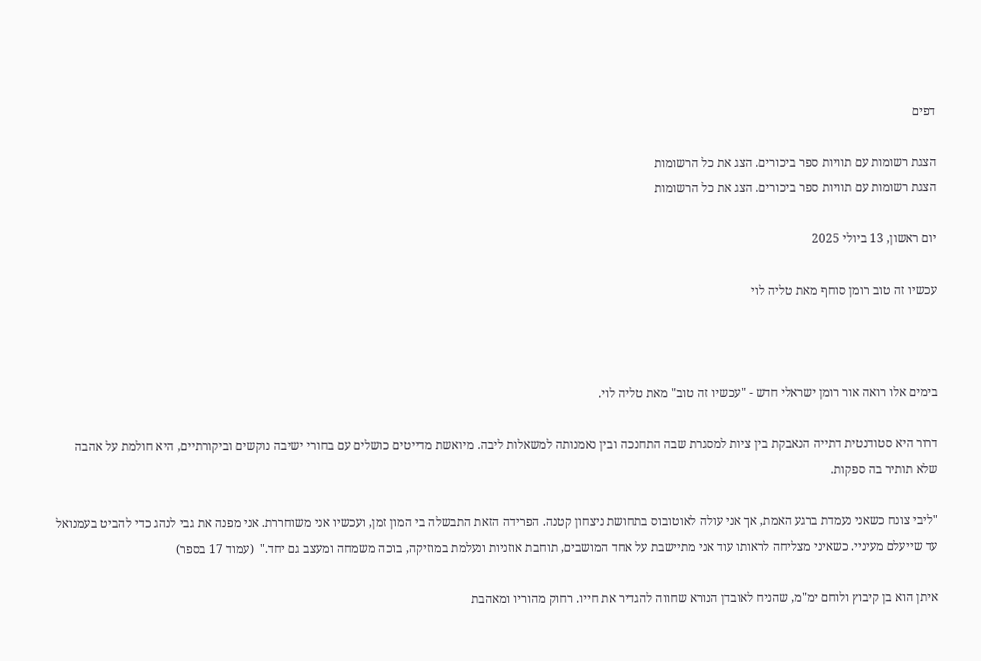דפים

הצגת רשומות עם תוויות ספר ביכורים. הצג את כל הרשומות
הצגת רשומות עם תוויות ספר ביכורים. הצג את כל הרשומות

יום ראשון, 13 ביולי 2025

עכשיו זה טוב רומן סוחף מאת טליה לוי



בימים אלו רואה אור רומן ישראלי חדש - "עכשיו זה טוב" מאת טליה לוי.

דרור היא סטודנטית דתייה הנאבקת בין ציות למסגרת שבה התחנכה ובין נאמנותה למשאלות ליבה. מיואשת מדייטים כושלים עם בחורי ישיבה נוקשים וביקורתיים, היא חולמת על אהבה שלא תותיר בה ספקות.

"ליבי צונח כשאני נעמדת ברגע האמת, אך אני עולה לאוטובוס בתחושת ניצחון קטנה. הפרידה הזאת התבשלה בי המון זמן, ועכשיו אני משוחררת. אני מפנה את גבי לנהג כדי להביט בעמנואל עד שייעלם מעיניי. כשאיני מצליחה לראותו עוד אני מתיישבת על אחד המושבים, תוחבת אוזניות ונעלמת במוזיקה, בוכה משמחה ומעצב גם יחד."  (עמוד 17 בספר)

איתן הוא בן קיבוץ ולוחם ימ"מ, שהניח לאובדן הנורא שחווה להגדיר את חייו. רחוק מהוריו ומאהבת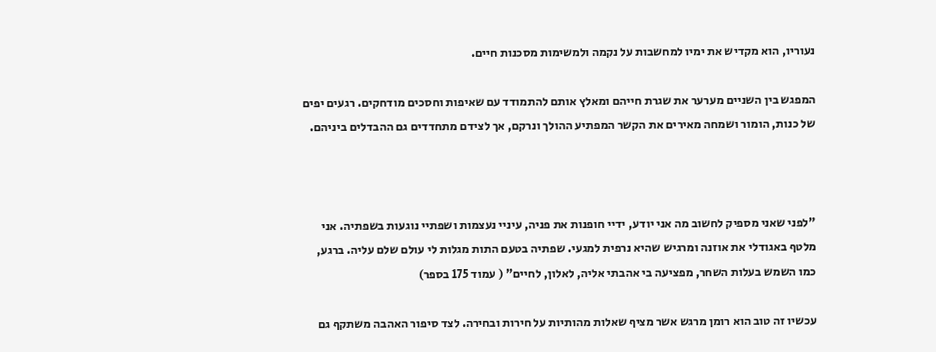נעוריו, הוא מקדיש את ימיו למחשבות על נקמה ולמשימות מסכנות חיים.

המפגש בין השניים מערער את שגרת חייהם ומאלץ אותם להתמודד עם שאיפות וחסכים מודחקים. רגעים יפים של כנות, הומור ושמחה מאירים את הקשר המפתיע ההולך ונרקם, אך לצידם מתחדדים גם ההבדלים ביניהם.



"לפני שאני מספיק לחשוב מה אני יודע, ידיי חופנות את פניה, עיניי נעצמות ושפתיי נוגעות בשפתיה. אני מלטף באגודלי את אוזנה ומרגיש שהיא נרפית למגעי. שפתיה בטעם התות מגלות לי עולם שלם עליה. ברגע, כמו השמש בעלות השחר, מפציעה בי אהבתי אליה, לאלון, לחיים" ( עמוד 175 בספר)

עכשיו זה טוב הוא רומן מרגש אשר מציף שאלות מהותיות על חירות ובחירה. לצד סיפור האהבה משתקף גם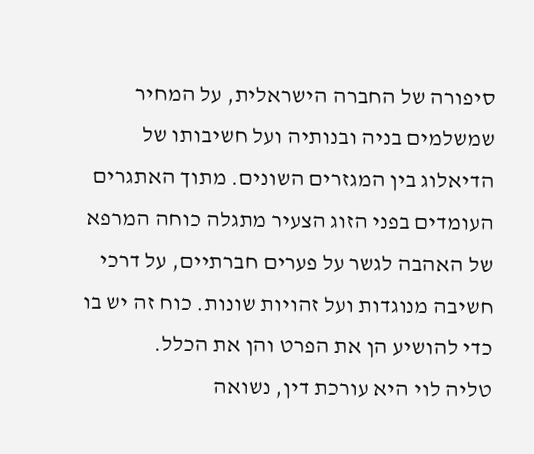סיפורה של החברה הישראלית, על המחיר שמשלמים בניה ובנותיה ועל חשיבותו של הדיאלוג בין המגזרים השונים. מתוך האתגרים העומדים בפני הזוג הצעיר מתגלה כוחה המרפא של האהבה לגשר על פערים חברתיים, על דרכי חשיבה מנוגדות ועל זהויות שונות. כוח זה יש בו כדי להושיע הן את הפרט והן את הכלל.
טליה לוי היא עורכת דין, נשואה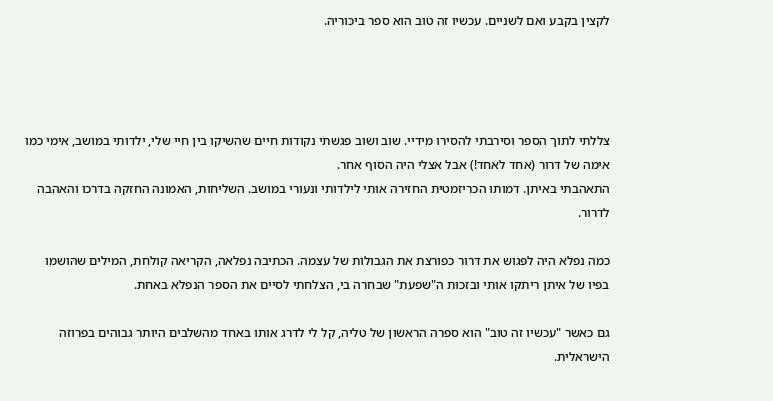לקצין בקבע ואם לשניים. עכשיו זה טוב הוא ספר ביכוריה.




צללתי לתוך הספר וסירבתי להסירו מידיי. שוב ושוב פגשתי נקודות חיים שהשיקו בין חיי שלי, ילדותי במושב, אימי כמו אימה של דרור (אחד לאחד!) אבל אצלי היה הסוף אחר.
התאהבתי באיתן. דמותו הכריזמטית החזירה אותי לילדותי ונעורי במושב. השליחות, האמונה החזקה בדרכו והאהבה לדרור.

כמה נפלא היה לפגוש את דרור כפורצת את הגבולות של עצמה. הכתיבה נפלאה, הקריאה קולחת, המילים שהושמו בפיו של איתן ריתקו אותי ובזכות ה"שפעת" שבחרה בי, הצלחתי לסיים את הספר הנפלא באחת.

גם כאשר "עכשיו זה טוב" הוא ספרה הראשון של טליה, קל לי לדרג אותו באחד מהשלבים היותר גבוהים בפרוזה הישראלית.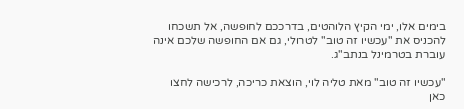בימים אלו, ימי הקיץ הלוהטים, בדרככם לחופשה, אל תשכחו להכניס את "עכשיו זה טוב" לטרולי, גם אם החופשה שלכם אינה עוברת בטרמינל בנתב"ג.

"עכשיו זה טוב" מאת טליה לוי, הוצאת כריכה, לרכישה לחצו כאן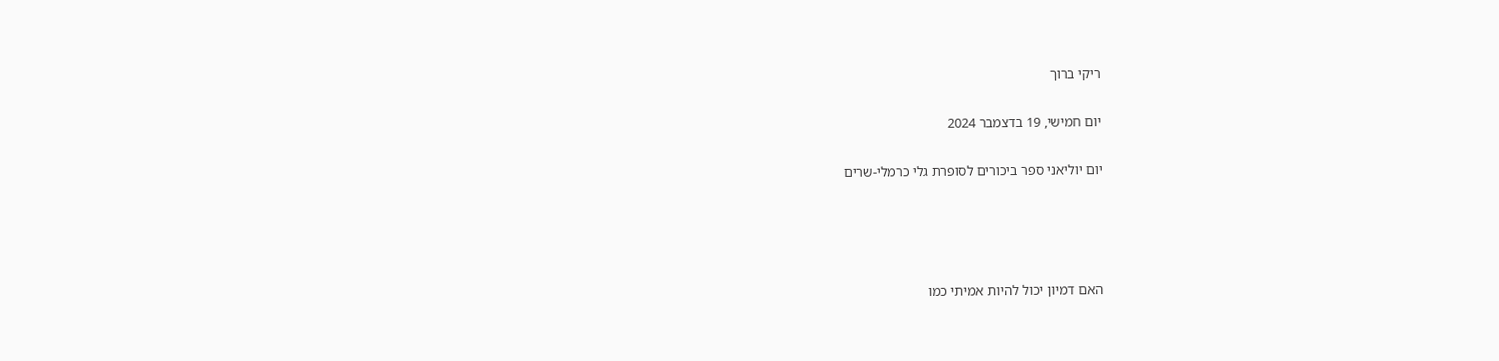ריקי ברוך

יום חמישי, 19 בדצמבר 2024

יום יוליאני ספר ביכורים לסופרת גלי כרמלי-שרים




האם דמיון יכול להיות אמיתי כמו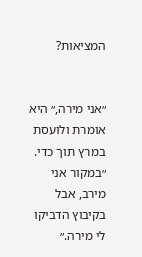המציאות?


״אני מירה,״ היא אומרת ולועסת במרץ תוך כדי. ״במקור אני מירב, אבל בקיבוץ הדביקו לי מירה.״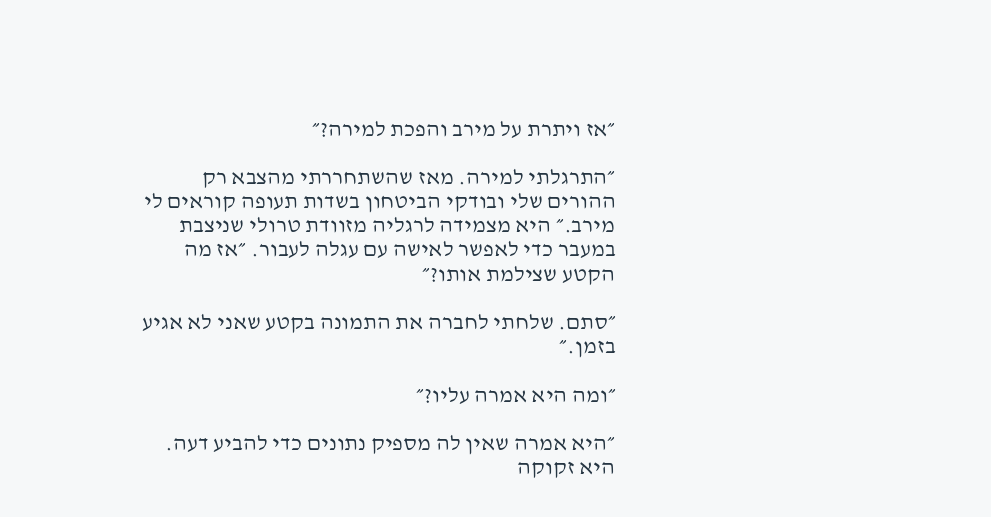״אז ויתרת על מירב והפכת למירה?״

״התרגלתי למירה. מאז שהשתחררתי מהצבא רק ההורים שלי ובודקי הביטחון בשדות תעופה קוראים לי מירב.״ היא מצמידה לרגליה מזוודת טרולי שניצבת במעבר כדי לאפשר לאישה עם עגלה לעבור. ״אז מה הקטע שצילמת אותו?״

״סתם. שלחתי לחברה את התמונה בקטע שאני לא אגיע בזמן.״

״ומה היא אמרה עליו?״

״היא אמרה שאין לה מספיק נתונים כדי להביע דעה. היא זקוקה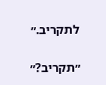לתקריב.״

״תקריב?״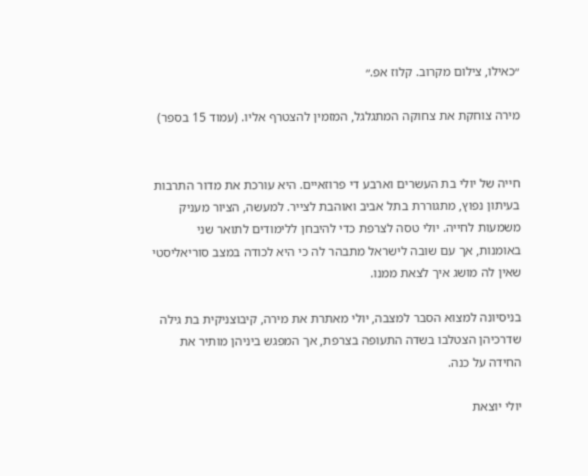״כאילו, צילום מקרוב. קלוז אפ.״

מירה צוחקת את צחוקה המתגלגל, המזמין להצטרף אליו. (עמוד 15 בספר)


חייה של יולי בת העשרים וארבע די פרוזאיים. היא עורכת את מדור התרבות בעיתון נפוץ, מתגוררת בתל אביב ואוהבת לצייר. למעשה, הציור מעניק משמעות לחייה. יולי טסה לצרפת כדי להיבחן ללימודים לתואר שני באומנות, אך עם שובה לישראל מתבהר לה כי היא לכודה במצב סוריאליסטי שאין לה מושג איך לצאת ממנו.

בניסיונה למצוא הסבר למצבה, יולי מאתרת את מירה, קיבוצניקית בת גילה שדרכיהן הצטלבו בשדה התעופה בצרפת, אך המפגש ביניהן מותיר את החידה על כנה.

יולי יוצאת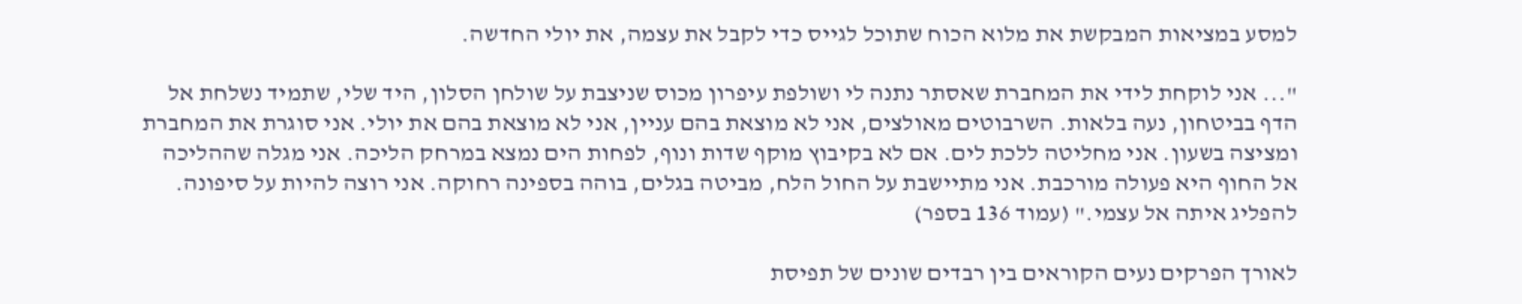למסע במציאות המבקשת את מלוא הכוח שתוכל לגייס כדי לקבל את עצמה, את יולי החדשה.

"... אני לוקחת לידי את המחברת שאסתר נתנה לי ושולפת עיפרון מכוס שניצבת על שולחן הסלון, היד שלי, שתמיד נשלחת אל הדף בביטחון, נעה בלאות. השרבוטים מאולצים, אני לא מוצאת בהם עניין, אני לא מוצאת בהם את יולי. אני סוגרת את המחברת ומציצה בשעון. אני מחליטה ללכת לים. אם לא בקיבוץ מוקף שדות ונוף, לפחות הים נמצא במרחק הליכה. אני מגלה שההליכה אל החוף היא פעולה מורכבת. אני מתיישבת על החול הלח, מביטה בגלים, בוהה בספינה רחוקה. אני רוצה להיות על סיפונה. להפליג איתה אל עצמי." (עמוד 136 בספר)

לאורך הפרקים נעים הקוראים בין רבדים שונים של תפיסת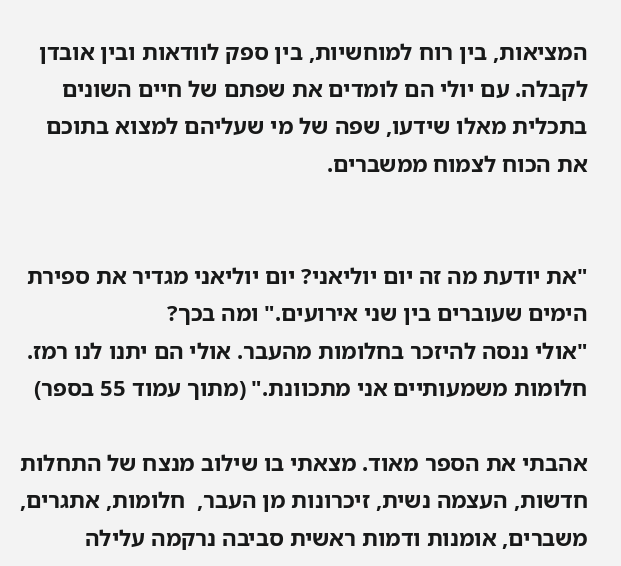המציאות, בין רוח למוחשיות, בין ספק לוודאות ובין אובדן לקבלה. עם יולי הם לומדים את שפתם של חיים השונים בתכלית מאלו שידעו, שפה של מי שעליהם למצוא בתוכם את הכוח לצמוח ממשברים.


"את יודעת מה זה יום יוליאני? יום יוליאני מגדיר את ספירת הימים שעוברים בין שני אירועים." ומה בכך?
"אולי ננסה להיזכר בחלומות מהעבר. אולי הם יתנו לנו רמז. חלומות משמעותיים אני מתכוונת." (מתוך עמוד 55 בספר)

אהבתי את הספר מאוד. מצאתי בו שילוב מנצח של התחלות חדשות, העצמה נשית, זיכרונות מן העבר,  חלומות, אתגרים, משברים, אומנות ודמות ראשית סביבה נרקמה עלילה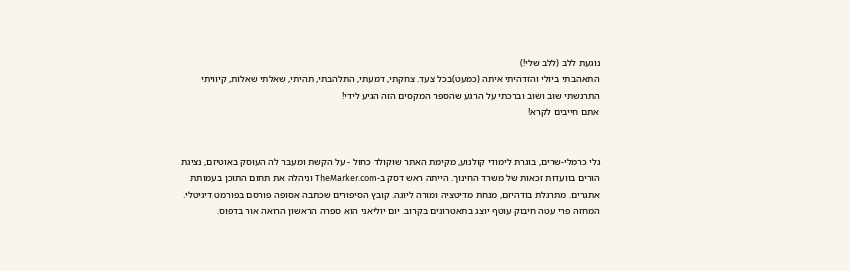נוגעת ללב (ללב שלי!)
התאהבתי ביולי והזדהיתי איתה (כמעט)בכל צעד. צחקתי, דמעתי, התלהבתי, תהיתי, שאלתי שאלות, קיוויתי התרגשתי שוב ושוב וברכתי על הרגע שהספר המקסים הזה הגיע לידי!
אתם חייבים לקרא!


גלי כרמלי-שרים, בוגרת לימודי קולנוע, מקימת האתר שוקולד כחול - על הקשת ומעבר לה העוסק באוטיזם, נציגת הורים בוועדות זכאות של משרד החינוך. הייתה ראש דסק ב-TheMarker.com וניהלה את תחום התוכן בעמותת אתגרים. מתרגלת בודהיזם, מנחת מדיטציה ומורה ליוגה. קובץ הסיפורים שכתבה אסופה פורסם בפורמט דיגיטלי. המחזה פרי עטה חיבוק עוטף יוצג בתאטרונים בקרוב. יום יוליאני הוא ספרה הראשון הרואה אור בדפוס.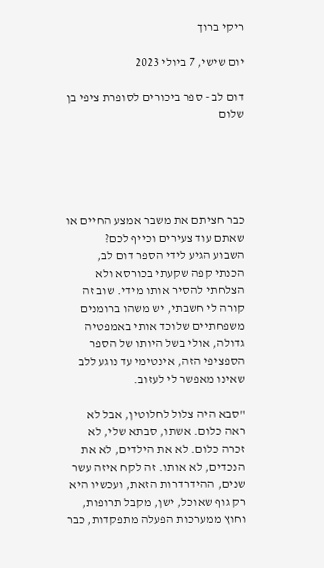ריקי ברוך

יום שישי, 7 ביולי 2023

דום לב - ספר ביכורים לסופרת ציפי בן שלום





כבר חציתם את משבר אמצע החיים או שאתם עוד צעירים וכייף לכם?
השבוע הגיע לידי הספר דום לב, הכנתי קפה שקעתי בכורסא ולא הצלחתי להסיר אותו מידי. שוב זה קורה לי חשבתי, יש משהו ברומנים משפחתיים שלוכד אותי באמפטיה גדולה, אולי בשל היותו של הספר הספציפי הזה, אינטימי עד נוגע ללב שאינו מאפשר לי לעזוב.

"סבא היה צלול לחלוטין, אבל לא ראה כלום. אשתו, סבתא שלי, לא זכרה כלום. לא את הילדים, לא את הנכדים, לא אותו. זה לקח איזה עשר שנים, ההידרדרות הזאת, ועכשיו היא רק גוף שאוכל, ישן, מקבל תרופות, וחוץ ממערכות הפעלה מתפקדות, כבר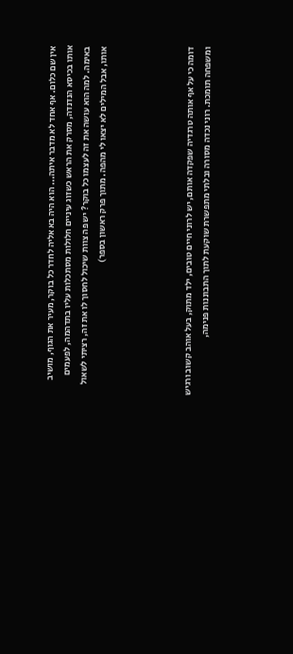אין שם כלום. אף אחד לא מדבר איתה... הוא היה בא אליה לחדר כל בוקר, מעיר את הגוף, מושיב אותו בכיסא הנדנדה, מסרק את הראש כשזוג עיניים חלולות מסתכלות עליו בתדהמה, לפעמים באימה. למה הוא עושה את זה לעצמו כל בוקר? יש פה צוות שיכול לחסוך לו את זה, רציתי לשאול אותו, אבל המילים לא יצאו לי מהפה. מתוך פרק ראשון בספר)




דומה כי על אף אותה טרגדיה שפקדה אותם, יש לרוני חיים טובים, ילד מתוק, בעל אוהב קשוב ורגיש ומשפחה תומכת. רוני נכדה מסורה ובלתי מתפשרת שוקעת לתוך התבוננות פנימה,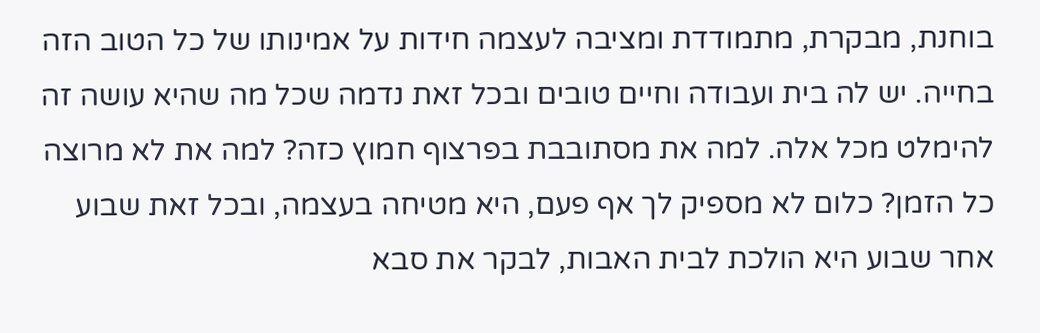בוחנת, מבקרת, מתמודדת ומציבה לעצמה חידות על אמינותו של כל הטוב הזה בחייה. יש לה בית ועבודה וחיים טובים ובכל זאת נדמה שכל מה שהיא עושה זה להימלט מכל אלה. למה את מסתובבת בפרצוף חמוץ כזה? למה את לא מרוצה כל הזמן? כלום לא מספיק לך אף פעם, היא מטיחה בעצמה, ובכל זאת שבוע אחר שבוע היא הולכת לבית האבות, לבקר את סבא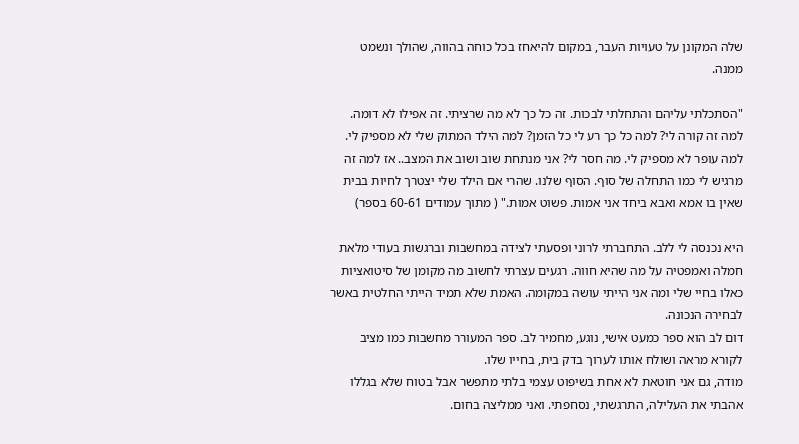שלה המקונן על טעויות העבר, במקום להיאחז בכל כוחה בהווה, שהולך ונשמט ממנה.

"הסתכלתי עליהם והתחלתי לבכות. זה כל כך לא מה שרציתי. זה אפילו לא דומה. למה זה קורה לי? למה כל כך רע לי כל הזמן? למה הילד המתוק שלי לא מספיק לי. למה עופר לא מספיק לי. מה חסר לי? אני מנתחת שוב ושוב את המצב.. אז למה זה מרגיש לי כמו התחלה של סוף. הסוף שלנו. שהרי אם הילד שלי יצטרך לחיות בבית שאין בו אמא ואבא ביחד אני אמות. פשוט אמות." ( מתוך עמודים 60-61 בספר)

היא נכנסה לי ללב. התחברתי לרוני ופסעתי לצידה במחשבות וברגשות בעודי מלאת חמלה ואמפטיה על מה שהיא חווה. רגעים עצרתי לחשוב מה מקומן של סיטואציות כאלו בחיי שלי ומה אני הייתי עושה במקומה. האמת שלא תמיד הייתי החלטית באשר לבחירה הנכונה.
דום לב הוא ספר כמעט אישי, נוגע, מחמיר לב. ספר המעורר מחשבות כמו מציב לקורא מראה ושולח אותו לערוך בדק בית, בחייו שלו.
מודה, גם אני חוטאת לא אחת בשיפוט עצמי בלתי מתפשר אבל בטוח שלא בגללו אהבתי את העלילה, התרגשתי, נסחפתי. ואני ממליצה בחום.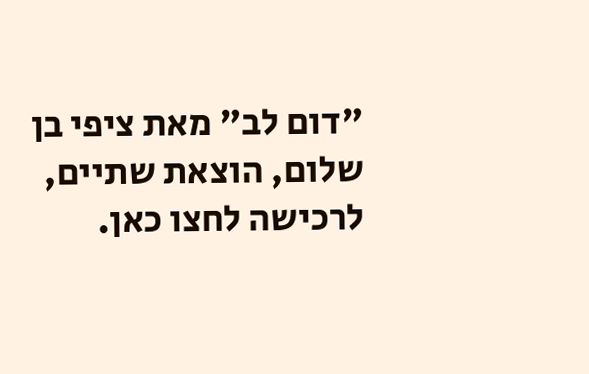"דום לב" מאת ציפי בן שלום, הוצאת שתיים, לרכישה לחצו כאן.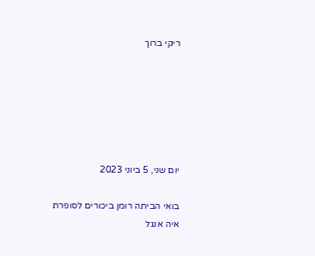ריקי ברוך






יום שני, 5 ביוני 2023

בואי הביתה רומן ביכורים לסופרת איה אנגל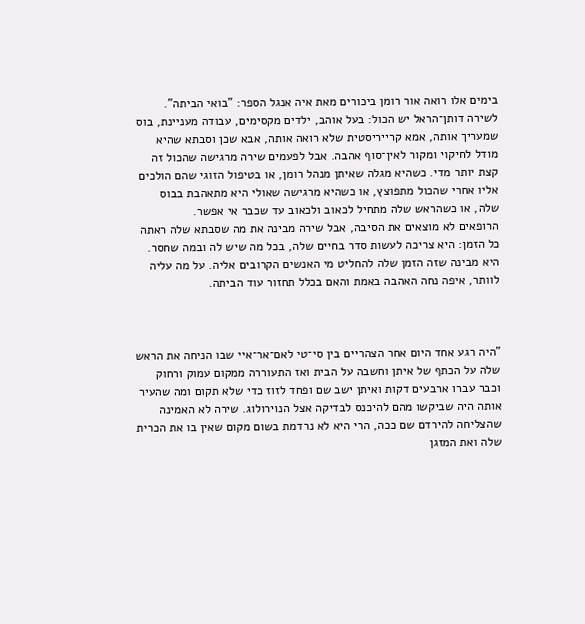בימים אלו רואה אור רומן ביכורים מאת איה אנגל הספר: "בואי הביתה".
לשירה דותן־הראל יש הכול: בעל אוהב, ילדים מקסימים, עבודה מעניינת, בוס שמעריך אותה, אמא קרייריסטית שלא רואה אותה, אבא שכן וסבתא שהיא מודל לחיקוי ומקור לאין־סוף אהבה. אבל לפעמים שירה מרגישה שהכול זה קצת יותר מדי. כשהיא מגלה שאיתן מנהל רומן, או בטיפול הזוגי שהם הולכים אליו אחרי שהכול מתפוצץ, או כשהיא מרגישה שאולי היא מתאהבת בבוס שלה, או כשהראש שלה מתחיל לכאוב ולכאוב עד שכבר אי אפשר.
הרופאים לא מוצאים את הסיבה, אבל שירה מבינה את מה שסבתא שלה ראתה כל הזמן: היא צריכה לעשות סדר בחיים שלה, בכל מה שיש לה ובמה שחסר. היא מבינה שזה הזמן שלה להחליט מי האנשים הקרובים אליה. על מה עליה לוותר, איפה נחה האהבה באמת והאם בכלל תחזור עוד הביתה.



"היה רגע אחד היום אחר הצהריים בין סי־טי לאם־אר־איי שבו הניחה את הראש שלה על הכתף של איתן וחשבה על הבית ואז התעוררה ממקום עמוק ורחוק וכבר עברו ארבעים דקות ואיתן ישב שם ופחד לזוז כדי שלא תקום ומה שהעיר אותה היה שביקשו מהם להיכנס לבדיקה אצל הנוירולוג. שירה לא האמינה שהצליחה להירדם שם ככה, הרי היא לא נרדמת בשום מקום שאין בו את הכרית שלה ואת המזגן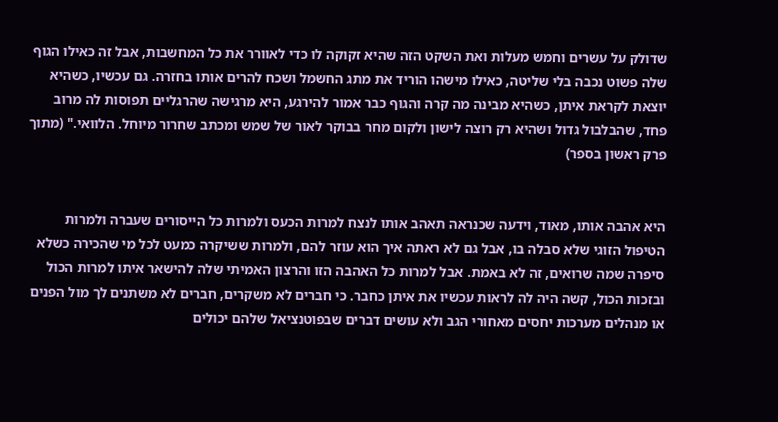שדולק על עשרים וחמש מעלות ואת השקט הזה שהיא זקוקה לו כדי לאוורר את כל המחשבות, אבל זה כאילו הגוף שלה פשוט נכבה בלי שליטה, כאילו מישהו הוריד את מתג החשמל ושכח להרים אותו בחזרה. גם עכשיו, כשהיא יוצאת לקראת איתן, כשהיא מבינה מה קרה והגוף כבר אמור להירגע, היא מרגישה שהרגליים תפוסות לה מרוב פחד, שהבלבול גדול ושהיא רק רוצה לישון ולקום מחר בבוקר לאור של שמש ומכתב שחרור מיוחל. הלוואי." (מתוך פרק ראשון בספר)


היא אהבה אותו, מאוד, וידעה שכנראה תאהב אותו לנצח למרות הכעס ולמרות כל הייסורים שעברה ולמרות הטיפול הזוגי שלא סבלה בו, אבל גם לא ראתה איך הוא עוזר להם, ולמרות ששיקרה כמעט לכל מי שהכירה כשלא סיפרה שמה שרואים, זה לא באמת. אבל למרות כל האהבה הזו והרצון האמיתי שלה להישאר איתו למרות הכול ובזכות הכול, קשה היה לה לראות עכשיו את איתן כחבר. כי חברים לא משקרים, חברים לא משתנים לך מול הפנים או מנהלים מערכות יחסים מאחורי הגב ולא עושים דברים שבפוטנציאל שלהם יכולים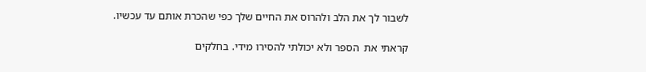לשבור לך את הלב ולהרוס את החיים שלך כפי שהכרת אותם עד עכשיו.

קראתי את  הספר ולא יכולתי להסירו מידי. בחלקים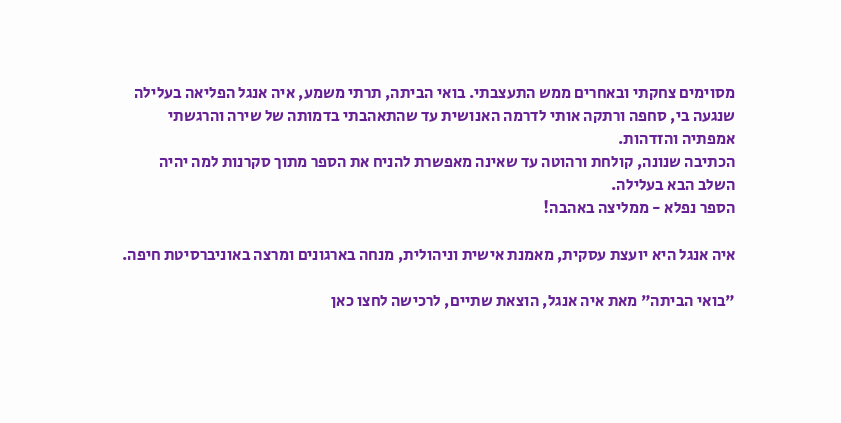מסוימים צחקתי ובאחרים ממש התעצבתי. בואי הביתה, תרתי משמע, איה אנגל הפליאה בעלילה שנגעה בי, סחפה ורתקה אותי לדרמה האנושית עד שהתאהבתי בדמותה של שירה והרגשתי אמפתיה והזדהות.
הכתיבה שנונה, קולחת ורהוטה עד שאינה מאפשרת להניח את הספר מתוך סקרנות למה יהיה השלב הבא בעלילה.
הספר נפלא - ממליצה באהבה!

איה אנגל היא יועצת עסקית, מאמנת אישית וניהולית, מנחה בארגונים ומרצה באוניברסיטת חיפה.

"בואי הביתה" מאת איה אנגל, הוצאת שתיים, לרכישה לחצו כאן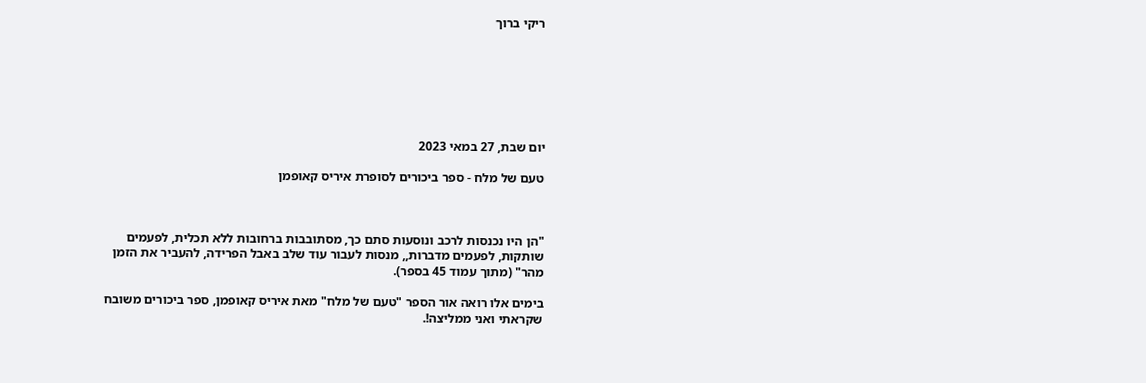ריקי ברוך







יום שבת, 27 במאי 2023

טעם של מלח - ספר ביכורים לסופרת איריס קאופמן



"הן היו נכנסות לרכב ונוסעות סתם כך, מסתובבות ברחובות ללא תכלית, לפעמים שותקות, לפעמים מדברות,, מנסות לעבור עוד שלב באבל הפרידה, להעביר את הזמן מהר" (מתוך עמוד 45 בספר).

בימים אלו רואה אור הספר "טעם של מלח" מאת איריס קאופמן, ספר ביכורים משובח שקראתי ואני ממליצה!.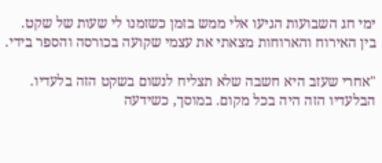ימי חג השבועות הגיעו אלי ממש בזמן כשזמנו לי שעות של שקט.  בין האירוח והארוחות מצאתי את עצמי שקועה בכורסה והספר בידי.

"אחרי שעזב היא חשבה שלא תצליח לנשום בשקט הזה בלעדיו. הבלעדיו הזה היה בכל מקום. במוסך, כשידעה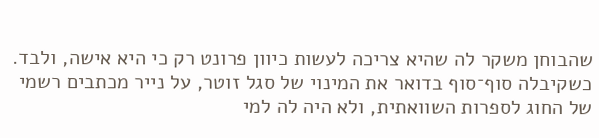שהבוחן משקר לה שהיא צריכה לעשות כיוון פרונט רק כי היא אישה, ולבד. כשקיבלה סוף־סוף בדואר את המינוי של סגל זוטר, על נייר מכתבים רשמי של החוג לספרות השוואתית, ולא היה לה למי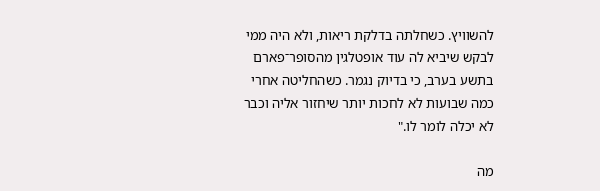להשוויץ. כשחלתה בדלקת ריאות, ולא היה ממי לבקש שיביא לה עוד אופטלגין מהסופר־פארם בתשע בערב, כי בדיוק נגמר. כשהחליטה אחרי כמה שבועות לא לחכות יותר שיחזור אליה וכבר לא יכלה לומר לו."

מה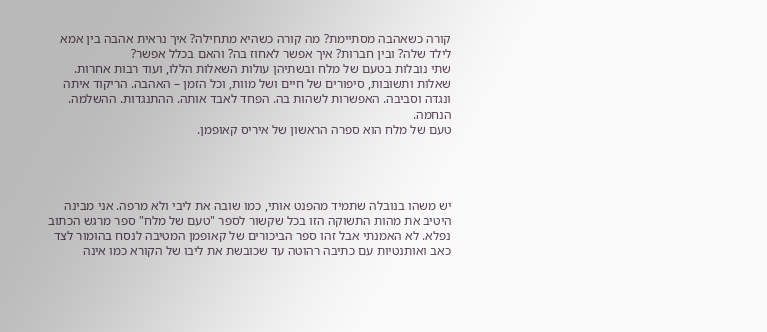קורה כשאהבה מסתיימת? מה קורה כשהיא מתחילה? איך נראית אהבה בין אמא לילד שלה? ובין חברות? איך אפשר לאחוז בה? והאם בכלל אפשר?
שתי נובלות בטעם של מלח ובשתיהן עולות השאלות הללו, ועוד רבות אחרות. שאלות ותשובות, סיפורים של חיים ושל מוות, וכל הזמן – האהבה. הריקוד איתה ונגדה וסביבה. האפשרות לשהות בה. הפחד לאבד אותה. ההתנגדות. ההשלמה. הנחמה.
טעם של מלח הוא ספרה הראשון של איריס קאופמן.




יש משהו בנובלה שתמיד מהפנט אותי, כמו שובה את ליבי ולא מרפה. אני מבינה היטיב את מהות התשוקה הזו בכל שקשור לספר "טעם של מלח" ספר מרגש הכתוב נפלא. לא האמנתי אבל זהו ספר הביכורים של קאופמן המטיבה לנסח בהומור לצד כאב ואותנטיות עם כתיבה רהוטה עד שכובשת את ליבו של הקורא כמו אינה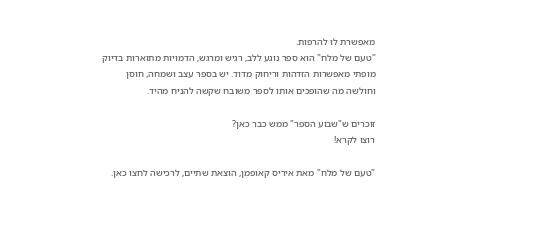מאפשרת לו להרפות.
"טעם של מלח" הוא ספר נוגע ללב, רגיש ומרגש, הדמויות מתוארות בדיוק מופתי מאפשרות הזדהות וריחוק מדוד. יש בספר עצב ושמחה, חוסן וחולשה מה שהופכים אותו לספר משובח שקשה להניח מהיד.

זוכרים ש"שבוע הספר" ממש כבר כאן?
רוצו לקרא!

"טעם של מלח" מאת איריס קאופמן, הוצאת שתיים, לרכישה לחצו כאן.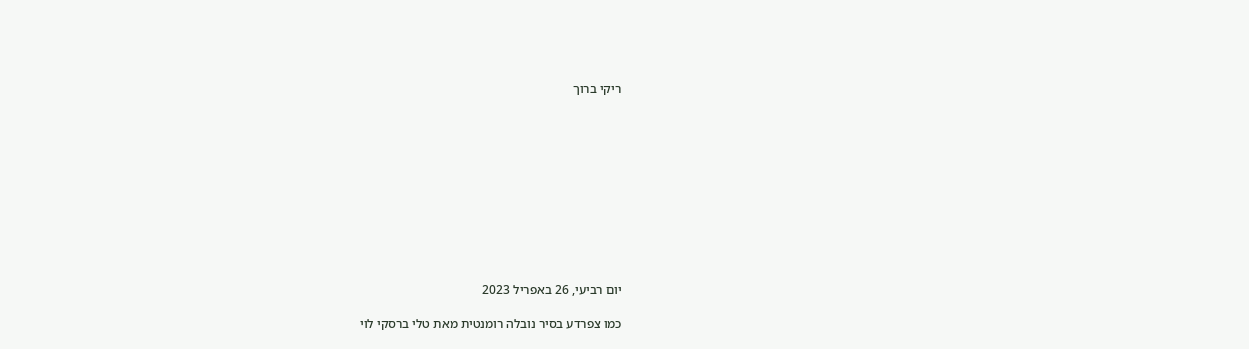ריקי ברוך











יום רביעי, 26 באפריל 2023

כמו צפרדע בסיר נובלה רומנטית מאת טלי ברסקי לוי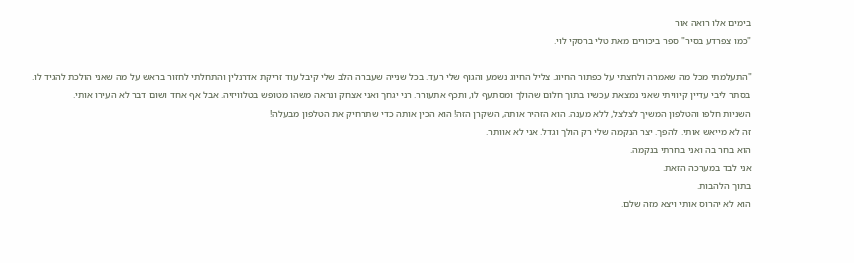בימים אלו רואה אור
"כמו צפרדע בסיר" ספר ביכורים מאת טלי ברסקי לוי.

"התעלמתי מכל מה שאמרה ולחצתי על כפתור החיוג. צליל החיוג נשמע והגוף שלי רעד. בכל שנייה שעברה הלב שלי קיבל עוד זריקת אדרנלין והתחלתי לחזור בראש על מה שאני הולכת להגיד לו.
בסתר ליבי עדיין קיוויתי שאני נמצאת עכשיו בתוך חלום שהולך ומסתעף לו, ותכף אתעורר. רני יגחך ואני אצחק ונראה משהו מטופש בטלוויזיה. אבל אף אחד ושום דבר לא העירו אותי.
השניות חלפו והטלפון המשיך לצלצל, ללא מענה. הוא הזהיר אותה, השקרן הזה! הוא הכין אותה כדי שתרחיק את הטלפון מבעלה!
זה לא מייאש אותי. להפך. יצר הנקמה שלי רק הולך וגדל. אני לא אוותר.
הוא בחר בה ואני בחרתי בנקמה.
אני לבד במערכה הזאת.
בתוך הלהבות.
הוא לא יהרוס אותי ויצא מזה שלם.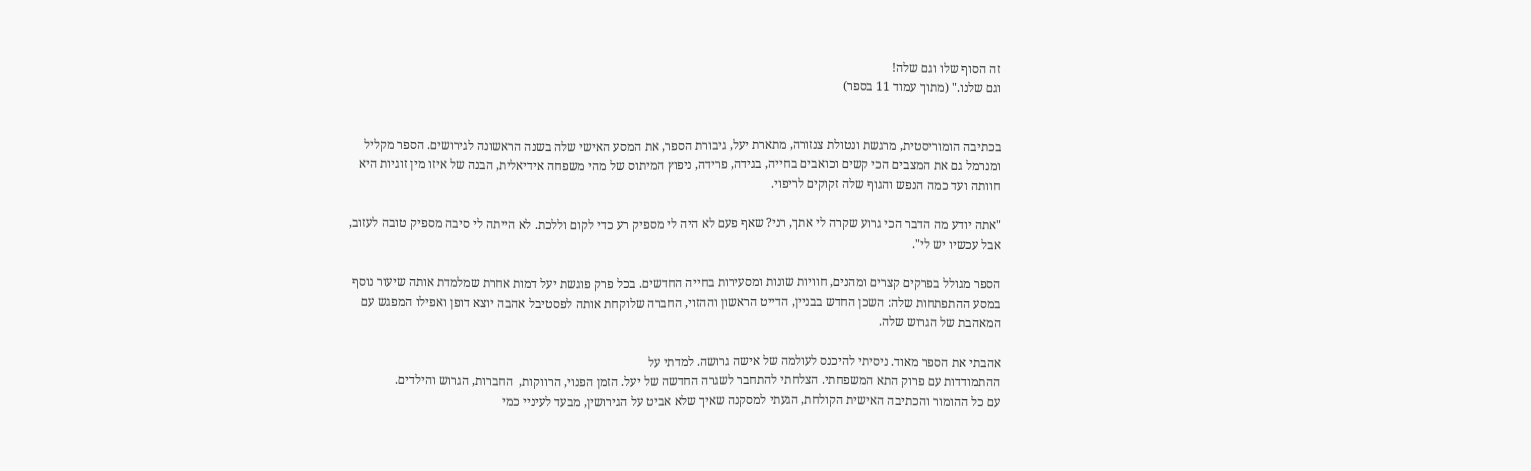זה הסוף שלו וגם שלה!
וגם שלנו." (מתוך עמוד 11 בספר)


בכתיבה הומוריסטית, מרגשת ונטולת צנזורה, מתארת יעל, גיבורת הספר, את המסע האישי שלה בשנה הראשונה לגירושים. הספר מקליל ומנרמל גם את המצבים הכי קשים וכואבים בחייה, בגידה, פרידה, ניפוץ המיתוס של מהי משפחה אידיאלית, הבנה של איזו מין זוגיות היא חוותה ועד כמה הנפש והגוף שלה זקוקים לריפוי.

"אתה יודע מה הדבר הכי גרוע שקרה לי אתך, רני? שאף פעם לא היה לי מספיק רע כדי לקום וללכת. לא הייתה לי סיבה מספיק טובה לעזוב, אבל עכשיו יש לי".

הספר מגולל בפרקים קצרים ומהנים, חוויות שונות ומסעירות בחייה החדשים. בכל פרק פוגשת יעל דמות אחרת שמלמדת אותה שיעור נוסף במסע ההתפתחות שלה: השכן החדש בבניין, הדייט הראשון וההזוי, החברה שלוקחת אותה לפסטיבל אהבה יוצא דופן ואפילו המפגש עם המאהבת של הגרוש שלה.

אהבתי את הספר מאוד. ניסיתי להיכנס לעולמה של אישה גרושה. למדתי על
ההתמודדות עם פרוק התא המשפחתי. הצלחתי להתחבר לשגרה החדשה של יעל. הזמן הפנוי, הרווקות,  החברות, הגרוש והילדים.
עם כל ההומור והכתיבה האישית הקולחת, הגעתי למסקנה שאיך שלא אביט על הגירושין, מבעד לעיניי כמי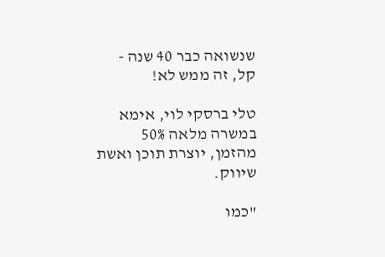שנשואה כבר 40 שנה - קל, זה ממש לא!

טלי ברסקי לוי, אימא במשרה מלאה 50% מהזמן, יוצרת תוכן ואשת שיווק.

"כמו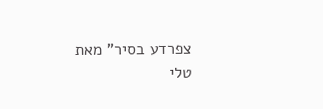צפרדע בסיר" מאת
טלי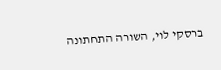ברסקי לוי, השורה התחתונה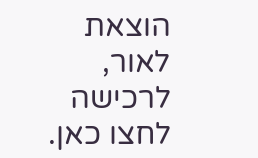הוצאת לאור, לרכישה לחצו כאן.